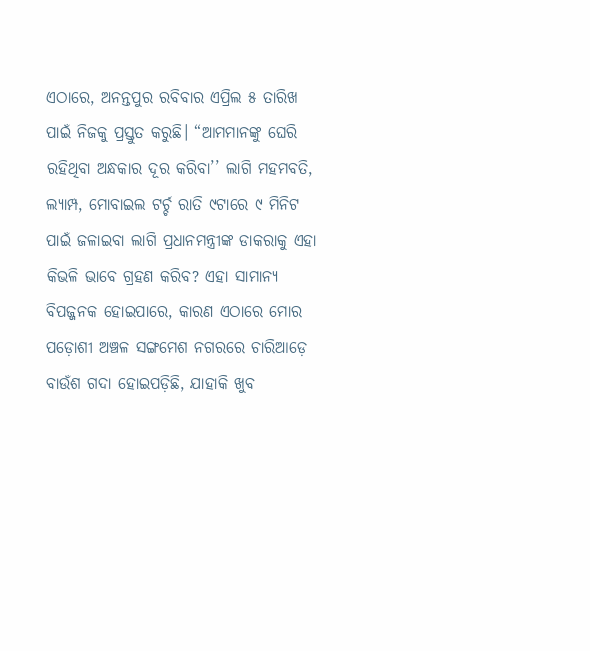ଏଠାରେ, ଅନନ୍ତପୁର ରବିବାର ଏପ୍ରିଲ ୫ ତାରିଖ ପାଇଁ ନିଜକୁ ପ୍ରସ୍ତୁତ କରୁଛି। “ଆମମାନଙ୍କୁ ଘେରି ରହିଥିବା ଅନ୍ଧକାର ଦୂର କରିବା’’ ଲାଗି ମହମବତି, ଲ୍ୟାମ୍ପ, ମୋବାଇଲ ଟର୍ଚ୍ଚ ରାତି ୯ଟାରେ ୯ ମିନିଟ ପାଇଁ ଜଳାଇବା ଲାଗି ପ୍ରଧାନମନ୍ତ୍ରୀଙ୍କ ଡାକରାକୁ ଏହା କିଭଳି ଭାବେ ଗ୍ରହଣ କରିବ? ଏହା ସାମାନ୍ୟ ବିପଜ୍ଜନକ ହୋଇପାରେ, କାରଣ ଏଠାରେ ମୋର ପଡ଼ୋଶୀ ଅଞ୍ଚଳ ସଙ୍ଗମେଶ ନଗରରେ ଚାରିଆଡ଼େ ବାଉଁଶ ଗଦା ହୋଇପଡ଼ିଛି, ଯାହାକି ଖୁବ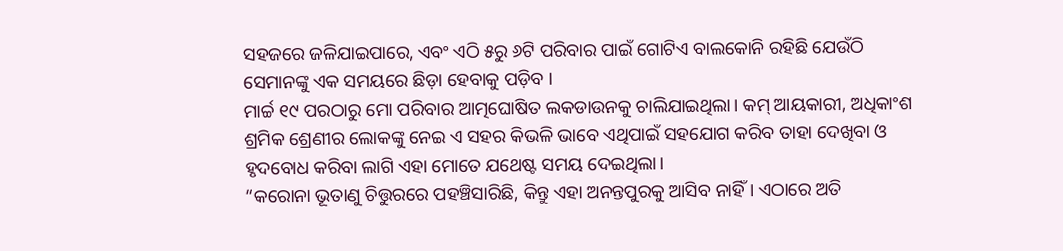ସହଜରେ ଜଳିଯାଇପାରେ, ଏବଂ ଏଠି ୫ରୁ ୬ଟି ପରିବାର ପାଇଁ ଗୋଟିଏ ବାଲକୋନି ରହିଛି ଯେଉଁଠି ସେମାନଙ୍କୁ ଏକ ସମୟରେ ଛିଡ଼ା ହେବାକୁ ପଡ଼ିବ ।
ମାର୍ଚ୍ଚ ୧୯ ପରଠାରୁ ମୋ ପରିବାର ଆତ୍ମଘୋଷିତ ଲକଡାଉନକୁ ଚାଲିଯାଇଥିଲା। କମ୍ ଆୟକାରୀ, ଅଧିକାଂଶ ଶ୍ରମିକ ଶ୍ରେଣୀର ଲୋକଙ୍କୁ ନେଇ ଏ ସହର କିଭଳି ଭାବେ ଏଥିପାଇଁ ସହଯୋଗ କରିବ ତାହା ଦେଖିବା ଓ ହୃଦବୋଧ କରିବା ଲାଗି ଏହା ମୋତେ ଯଥେଷ୍ଟ ସମୟ ଦେଇଥିଲା।
“କରୋନା ଭୂତାଣୁ ଚିତ୍ତୁରରେ ପହଞ୍ଚିସାରିଛି, କିନ୍ତୁ ଏହା ଅନନ୍ତପୁରକୁ ଆସିବ ନାହିଁ। ଏଠାରେ ଅତି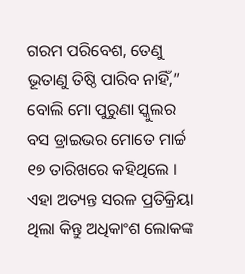ଗରମ ପରିବେଶ, ତେଣୁ ଭୂତାଣୁ ତିଷ୍ଠି ପାରିବ ନାହିଁ,” ବୋଲି ମୋ ପୁରୁଣା ସ୍କୁଲର ବସ ଡ୍ରାଇଭର ମୋତେ ମାର୍ଚ୍ଚ ୧୭ ତାରିଖରେ କହିଥିଲେ । ଏହା ଅତ୍ୟନ୍ତ ସରଳ ପ୍ରତିକ୍ରିୟା ଥିଲା କିନ୍ତୁ ଅଧିକାଂଶ ଲୋକଙ୍କ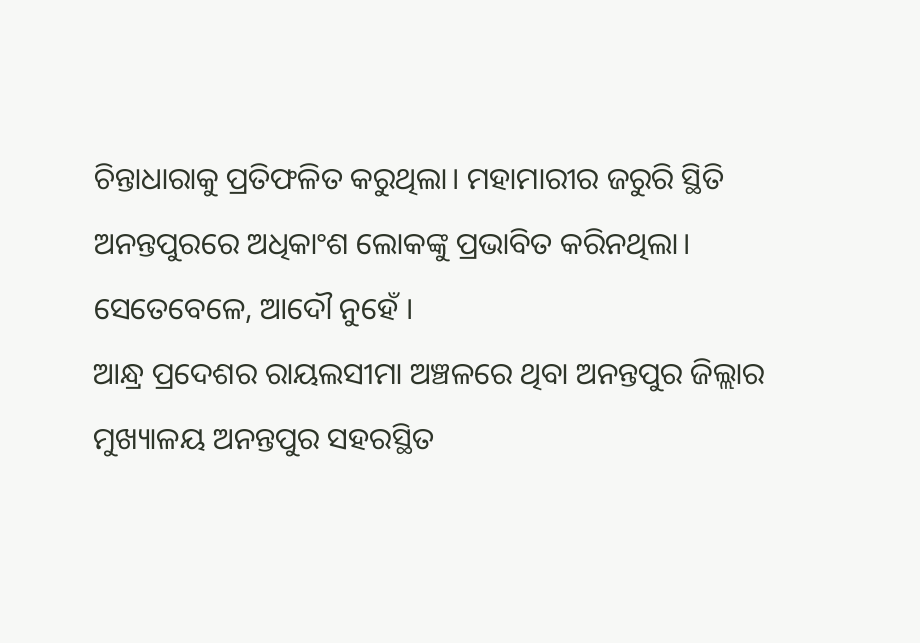ଚିନ୍ତାଧାରାକୁ ପ୍ରତିଫଳିତ କରୁଥିଲା। ମହାମାରୀର ଜରୁରି ସ୍ଥିତି ଅନନ୍ତପୁରରେ ଅଧିକାଂଶ ଲୋକଙ୍କୁ ପ୍ରଭାବିତ କରିନଥିଲା। ସେତେବେଳେ, ଆଦୌ ନୁହେଁ ।
ଆନ୍ଧ୍ର ପ୍ରଦେଶର ରାୟଲସୀମା ଅଞ୍ଚଳରେ ଥିବା ଅନନ୍ତପୁର ଜିଲ୍ଲାର ମୁଖ୍ୟାଳୟ ଅନନ୍ତପୁର ସହରସ୍ଥିତ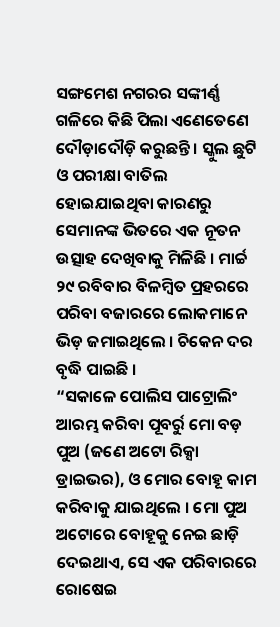ସଙ୍ଗମେଶ ନଗରର ସଙ୍କୀର୍ଣ୍ଣ ଗଳିରେ କିଛି ପିଲା ଏଣେତେଣେ ଦୌଡ଼ାଦୌଡ଼ି କରୁଛନ୍ତି । ସ୍କୁଲ ଛୁଟି ଓ ପରୀକ୍ଷା ବାତିଲ ହୋଇଯାଇଥିବା କାରଣରୁ ସେମାନଙ୍କ ଭିତରେ ଏକ ନୂତନ ଉତ୍ସାହ ଦେଖିବାକୁ ମିଳିଛି । ମାର୍ଚ୍ଚ ୨୯ ରବିବାର ବିଳମ୍ବିତ ପ୍ରହରରେ ପରିବା ବଜାରରେ ଲୋକମାନେ ଭିଡ଼ ଜମାଇଥିଲେ । ଚିକେନ ଦର ବୃଦ୍ଧି ପାଇଛି ।
“ସକାଳେ ପୋଲିସ ପାଟ୍ରୋଲିଂ ଆରମ୍ଭ କରିବା ପୂବର୍ରୁ ମୋ ବଡ଼ ପୁଅ (ଜଣେ ଅଟୋ ରିକ୍ସା ଡ୍ରାଇଭର), ଓ ମୋର ବୋହୂ କାମ କରିବାକୁ ଯାଇଥିଲେ । ମୋ ପୁଅ ଅଟୋରେ ବୋହୂକୁ ନେଇ ଛାଡ଼ି ଦେଇଥାଏ, ସେ ଏକ ପରିବାରରେ ରୋଷେଇ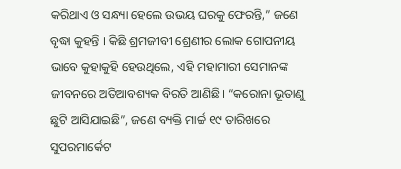କରିଥାଏ ଓ ସନ୍ଧ୍ୟା ହେଲେ ଉଭୟ ଘରକୁ ଫେରନ୍ତି,” ଜଣେ ବୃଦ୍ଧା କୁହନ୍ତି । କିଛି ଶ୍ରମଜୀବୀ ଶ୍ରେଣୀର ଲୋକ ଗୋପନୀୟ ଭାବେ କୁହାକୁହି ହେଉଥିଲେ, ଏହି ମହାମାରୀ ସେମାନଙ୍କ ଜୀବନରେ ଅତିଆବଶ୍ୟକ ବିରତି ଆଣିଛି। “କରୋନା ଭୂତାଣୁ ଛୁଟି ଆସିଯାଇଛି”, ଜଣେ ବ୍ୟକ୍ତି ମାର୍ଚ୍ଚ ୧୯ ତାରିଖରେ ସୁପରମାର୍କେଟ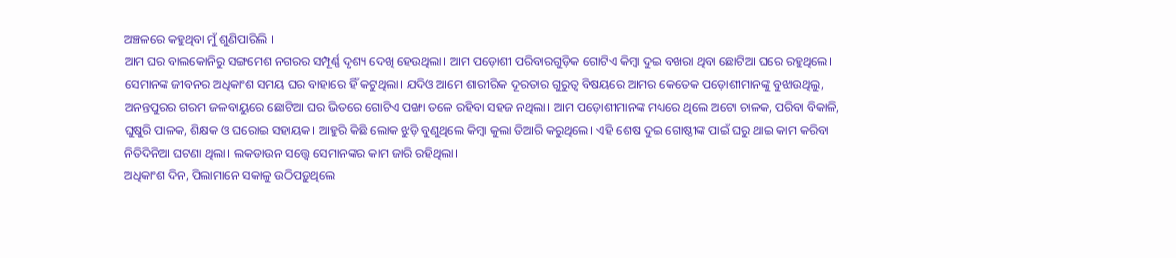ଅଞ୍ଚଳରେ କହୁଥିବା ମୁଁ ଶୁଣିପାରିଲି ।
ଆମ ଘର ବାଲକୋନିରୁ ସଙ୍ଗମେଶ ନଗରର ସମ୍ପୂର୍ଣ୍ଣ ଦୃଶ୍ୟ ଦେଖି ହେଉଥିଲା। ଆମ ପଡ଼ୋଶୀ ପରିବାରଗୁଡ଼ିକ ଗୋଟିଏ କିମ୍ବା ଦୁଇ ବଖରା ଥିବା ଛୋଟିଆ ଘରେ ରହୁଥିଲେ। ସେମାନଙ୍କ ଜୀବନର ଅଧିକାଂଶ ସମୟ ଘର ବାହାରେ ହିଁ କଟୁଥିଲା। ଯଦିଓ ଆମେ ଶାରୀରିକ ଦୂରତାର ଗୁରୁତ୍ୱ ବିଷୟରେ ଆମର କେତେକ ପଡ଼ୋଶୀମାନଙ୍କୁ ବୁଝାଉଥିଲୁ, ଅନନ୍ତପୁରର ଗରମ ଜଳବାୟୁରେ ଛୋଟିଆ ଘର ଭିତରେ ଗୋଟିଏ ପଙ୍ଖା ତଳେ ରହିବା ସହଜ ନଥିଲା। ଆମ ପଡ଼ୋଶୀମାନଙ୍କ ମଧ୍ୟରେ ଥିଲେ ଅଟୋ ଚାଳକ, ପରିବା ବିକାଳି, ଘୁଷୁରି ପାଳକ, ଶିକ୍ଷକ ଓ ଘରୋଇ ସହାୟକ। ଆହୁରି କିଛି ଲୋକ ଝୁଡ଼ି ବୁଣୁଥିଲେ କିମ୍ବା କୁଲା ତିଆରି କରୁଥିଲେ। ଏହି ଶେଷ ଦୁଇ ଗୋଷ୍ଠୀଙ୍କ ପାଇଁ ଘରୁ ଥାଇ କାମ କରିବା ନିତିଦିନିଆ ଘଟଣା ଥିଲା। ଲକଡାଉନ ସତ୍ତ୍ୱେ ସେମାନଙ୍କର କାମ ଜାରି ରହିଥିଲା।
ଅଧିକାଂଶ ଦିନ, ପିଲାମାନେ ସକାଳୁ ଉଠିପଡ଼ୁଥିଲେ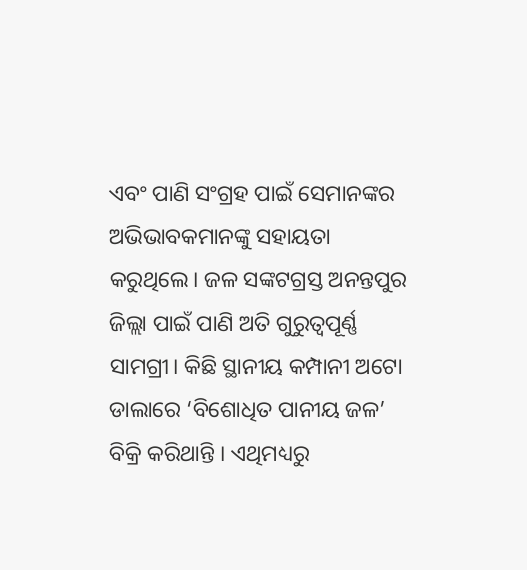ଏବଂ ପାଣି ସଂଗ୍ରହ ପାଇଁ ସେମାନଙ୍କର ଅଭିଭାବକମାନଙ୍କୁ ସହାୟତା କରୁଥିଲେ। ଜଳ ସଙ୍କଟଗ୍ରସ୍ତ ଅନନ୍ତପୁର ଜିଲ୍ଲା ପାଇଁ ପାଣି ଅତି ଗୁରୁତ୍ୱପୂର୍ଣ୍ଣ ସାମଗ୍ରୀ। କିଛି ସ୍ଥାନୀୟ କମ୍ପାନୀ ଅଟୋ ଡାଲାରେ ‘ବିଶୋଧିତ ପାନୀୟ ଜଳ’ ବିକ୍ରି କରିଥାନ୍ତି । ଏଥିମଧ୍ୟରୁ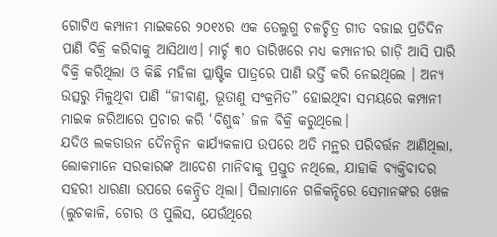ଗୋଟିଏ କମ୍ପାନୀ ମାଇକରେ ୨୦୧୪ର ଏକ ତେଲୁଗୁ ଚଳଚ୍ଚିତ୍ର ଗୀତ ବଜାଇ ପ୍ରତିଦିନ ପାଣି ବିକ୍ରି କରିବାକୁ ଆସିଥାଏ। ମାର୍ଚ୍ଚ ୩୦ ତାରିଖରେ ମଧ୍ୟ କମ୍ପାନୀର ଗାଡ଼ି ଆସି ପାରି ବିକ୍ରି କରିଥିଲା ଓ କିଛି ମହିଳା ପ୍ଲାଷ୍ଟିକ ପାତ୍ରରେ ପାଣି ଭର୍ତ୍ତି କରି ନେଇଥିଲେ । ଅନ୍ୟ ଉତ୍ସରୁ ମିଳୁଥିବା ପାଣି “ଜୀବାଣୁ, ଭୂତାଣୁ ସଂକ୍ରମିତ” ହୋଇଥିବା ସମୟରେ କମ୍ପାନୀ ମାଇକ ଜରିଆରେ ପ୍ରଚାର କରି ‘ବିଶୁଦ୍ଧ’ ଜଳ ବିକ୍ରି କରୁଥିଲେ।
ଯଦିଓ ଲକଡାଉନ ଦୈନନ୍ଦିନ କାର୍ଯ୍ୟକଳାପ ଉପରେ ଅତି ମନ୍ଥର ପରିବର୍ତ୍ତନ ଆଣିଥିଲା, ଲୋକମାନେ ସରକାରଙ୍କ ଆଦେଶ ମାନିବାକୁ ପ୍ରସ୍ତୁତ ନଥିଲେ, ଯାହାକି ବ୍ୟକ୍ତିବାଦର ସହରୀ ଧାରଣା ଉପରେ କେନ୍ଦ୍ରିତ ଥିଲା। ପିଲାମାନେ ଗଳିକନ୍ଦିରେ ସେମାନଙ୍କର ଖେଳ (ଲୁଚକାଳି, ଚୋର ଓ ପୁଲିସ, ଯେଉଁଥିରେ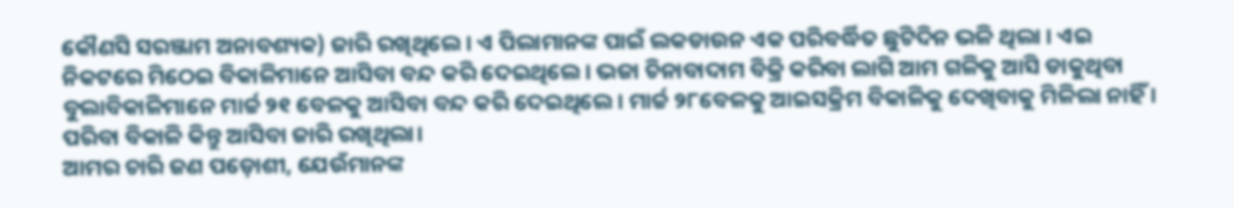କୌଣସି ସରଞ୍ଜାମ ଅନାବଶ୍ୟକ) ଜାରି ରଖିଥିଲେ। ଏ ପିଲାମାନଙ୍କ ପାଇଁ ଲକଡାଉନ ଏକ ପରିବର୍ଦ୍ଧିତ ଛୁଟିଦିନ ଭଳି ଥିଲା । ଏଇ ନିକଟରେ ମିଠେଇ ବିକାଳିମାନେ ଆସିବା ବନ୍ଦ କରି ଦେଇଥିଲେ । ଭଜା ଚିନାବାଦାମ ବିକ୍ରି କରିବା ଲାଗି ଆମ ଗଳିକୁ ଆସି ଡାକୁଥିବା ବୁଲାବିକାଳିମାନେ ମାର୍ଚ୍ଚ ୨୧ ବେଳକୁ ଆସିବା ବନ୍ଦ କରି ଦେଇଥିଲେ। ମାର୍ଚ୍ଚ ୨୮ବେଳକୁ ଆଇସକ୍ରିମ ବିକାଳିକୁ ଦେଖିବାକୁ ମିଳିଲା ନାହିଁ । ପରିବା ବିକାଳି କିନ୍ତୁ ଆସିବା ଜାରି ରଖିଥିଲା।
ଆମର ଚାରି ଜଣ ପଡ଼ୋଶୀ, ଯେଉଁମାନଙ୍କ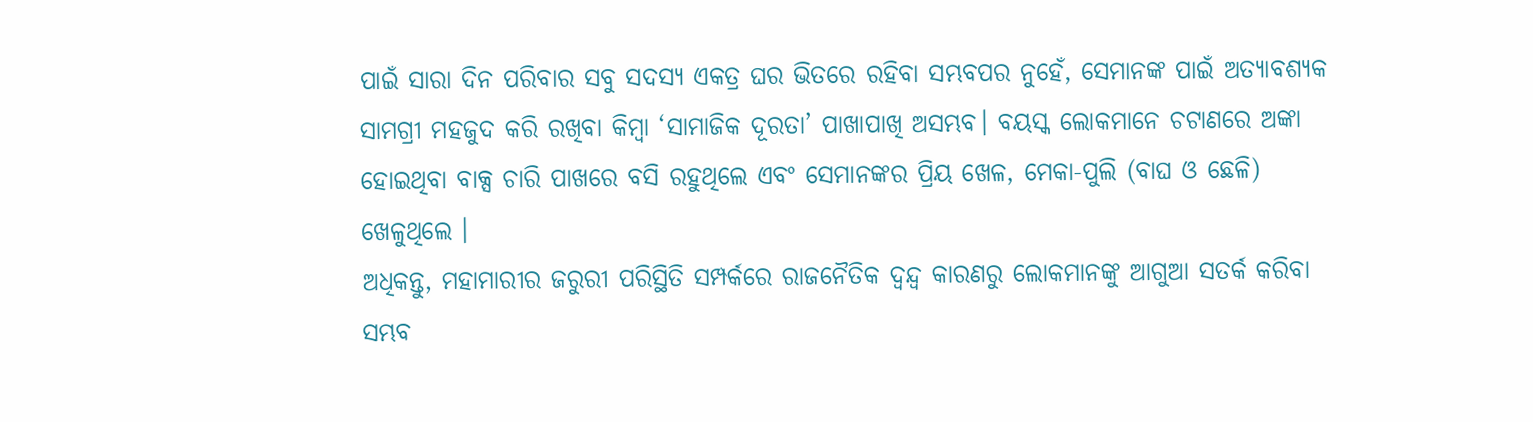ପାଇଁ ସାରା ଦିନ ପରିବାର ସବୁ ସଦସ୍ୟ ଏକତ୍ର ଘର ଭିତରେ ରହିବା ସମ୍ଭବପର ନୁହେଁ, ସେମାନଙ୍କ ପାଇଁ ଅତ୍ୟାବଶ୍ୟକ ସାମଗ୍ରୀ ମହଜୁଦ କରି ରଖିବା କିମ୍ବା ‘ସାମାଜିକ ଦୂରତା’ ପାଖାପାଖି ଅସମ୍ଭବ। ବୟସ୍କ ଲୋକମାନେ ଚଟାଣରେ ଅଙ୍କା ହୋଇଥିବା ବାକ୍ସ ଚାରି ପାଖରେ ବସି ରହୁଥିଲେ ଏବଂ ସେମାନଙ୍କର ପ୍ରିୟ ଖେଳ, ମେକା-ପୁଲି (ବାଘ ଓ ଛେଳି) ଖେଳୁଥିଲେ ।
ଅଧିକନ୍ତୁ, ମହାମାରୀର ଜରୁରୀ ପରିସ୍ଥିତି ସମ୍ପର୍କରେ ରାଜନୈତିକ ଦ୍ୱନ୍ଦ୍ୱ କାରଣରୁ ଲୋକମାନଙ୍କୁ ଆଗୁଆ ସତର୍କ କରିବା ସମ୍ଭବ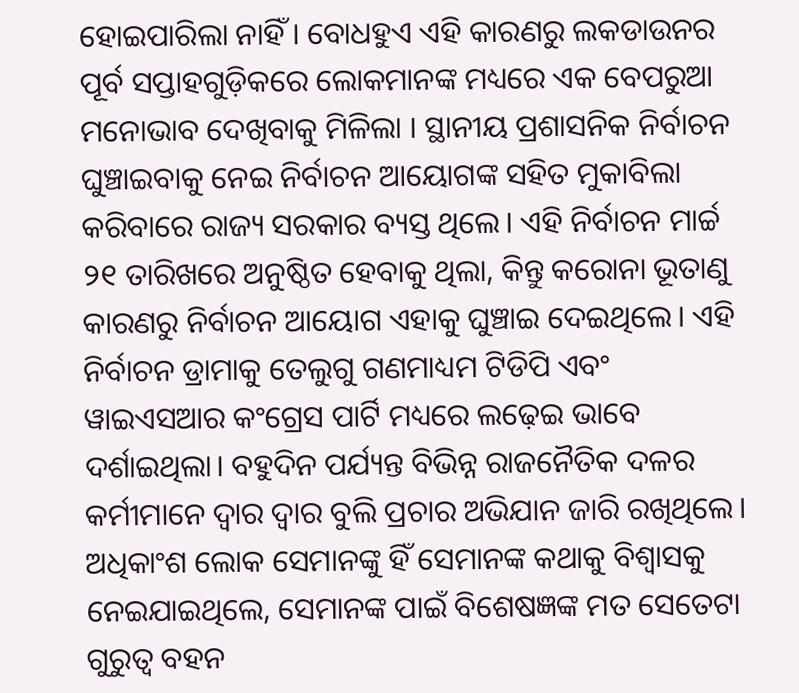ହୋଇପାରିଲା ନାହିଁ । ବୋଧହୁଏ ଏହି କାରଣରୁ ଲକଡାଉନର ପୂର୍ବ ସପ୍ତାହଗୁଡ଼ିକରେ ଲୋକମାନଙ୍କ ମଧ୍ୟରେ ଏକ ବେପରୁଆ ମନୋଭାବ ଦେଖିବାକୁ ମିଳିଲା । ସ୍ଥାନୀୟ ପ୍ରଶାସନିକ ନିର୍ବାଚନ ଘୁଞ୍ଚାଇବାକୁ ନେଇ ନିର୍ବାଚନ ଆୟୋଗଙ୍କ ସହିତ ମୁକାବିଲା କରିବାରେ ରାଜ୍ୟ ସରକାର ବ୍ୟସ୍ତ ଥିଲେ। ଏହି ନିର୍ବାଚନ ମାର୍ଚ୍ଚ ୨୧ ତାରିଖରେ ଅନୁଷ୍ଠିତ ହେବାକୁ ଥିଲା, କିନ୍ତୁ କରୋନା ଭୂତାଣୁ କାରଣରୁ ନିର୍ବାଚନ ଆୟୋଗ ଏହାକୁ ଘୁଞ୍ଚାଇ ଦେଇଥିଲେ। ଏହି ନିର୍ବାଚନ ଡ୍ରାମାକୁ ତେଲୁଗୁ ଗଣମାଧ୍ୟମ ଟିଡିପି ଏବଂ ୱାଇଏସଆର କଂଗ୍ରେସ ପାର୍ଟି ମଧ୍ୟରେ ଲଢ଼େଇ ଭାବେ ଦର୍ଶାଇଥିଲା। ବହୁଦିନ ପର୍ଯ୍ୟନ୍ତ ବିଭିନ୍ନ ରାଜନୈତିକ ଦଳର କର୍ମୀମାନେ ଦ୍ୱାର ଦ୍ୱାର ବୁଲି ପ୍ରଚାର ଅଭିଯାନ ଜାରି ରଖିଥିଲେ। ଅଧିକାଂଶ ଲୋକ ସେମାନଙ୍କୁ ହିଁ ସେମାନଙ୍କ କଥାକୁ ବିଶ୍ୱାସକୁ ନେଇଯାଇଥିଲେ, ସେମାନଙ୍କ ପାଇଁ ବିଶେଷଜ୍ଞଙ୍କ ମତ ସେତେଟା ଗୁରୁତ୍ୱ ବହନ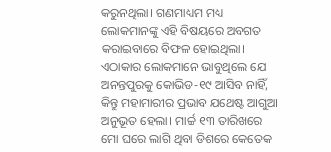କରୁନଥିଲା। ଗଣମାଧ୍ୟମ ମଧ୍ୟ ଲୋକମାନଙ୍କୁ ଏହି ବିଷୟରେ ଅବଗତ କରାଇବାରେ ବିଫଳ ହୋଇଥିଲା।
ଏଠାକାର ଲୋକମାନେ ଭାବୁଥିଲେ ଯେ ଅନନ୍ତପୁରକୁ କୋଭିଡ-୧୯ ଆସିବ ନାହିଁ, କିନ୍ତୁ ମହାମାରୀର ପ୍ରଭାବ ଯଥେଷ୍ଟ ଆଗୁଆ ଅନୁଭୂତ ହେଲା। ମାର୍ଚ୍ଚ ୧୩ ତାରିଖରେ ମୋ ଘରେ ଲାଗି ଥିବା ଡିଶରେ କେତେକ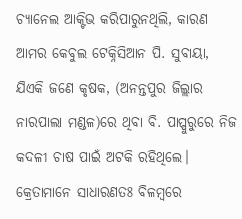ଚ୍ୟାନେଲ ଆକ୍ଟିଭ କରିପାରୁନଥିଲି, କାରଣ ଆମର କେବୁଲ ଟେକ୍ନିସିଆନ ପି. ସୁବାୟା, ଯିଏକି ଜଣେ କୃଷକ, (ଅନନ୍ତପୁର ଜିଲ୍ଲାର ନାରପାଲା ମଣ୍ଡଳ)ରେ ଥିବା ବି. ପାପ୍ପୁରୁରେ ନିଜ କଦଳୀ ଚାଷ ପାଇଁ ଅଟକି ରହିଥିଲେ। କ୍ରେତାମାନେ ସାଧାରଣତଃ ବିଳମ୍ବରେ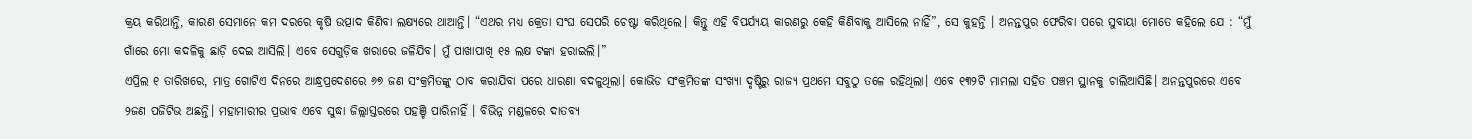କ୍ରୟ କରିଥାନ୍ତି, କାରଣ ସେମାନେ କମ ଦରରେ କୃଷି ଉତ୍ପାଦ କିଣିବା ଲକ୍ଷ୍ୟରେ ଥାଆନ୍ତି। “ଏଥର ମଧ୍ୟ କ୍ରେତା ସଂଘ ସେପରି ଚେଷ୍ଟା କରିଥିଲେ। କିନ୍ତୁ ଏହି ବିପର୍ଯ୍ୟୟ କାରଣରୁ କେହି କିଣିବାକୁ ଆସିଲେ ନାହିଁ”, ସେ କୁହନ୍ତି । ଅନନ୍ତପୁର ଫେରିବା ପରେ ସୁବାୟା ମୋତେ କହିଲେ ଯେ : “ମୁଁ ଗାଁରେ ମୋ କଦଳିକୁ ଛାଡ଼ି ଦେଇ ଆସିଲି। ଏବେ ସେଗୁଡ଼ିକ ଖରାରେ ଜଳିଯିବ। ମୁଁ ପାଖାପାଖି ୧୫ ଲକ୍ଷ ଟଙ୍କା ହରାଇଲି।”
ଏପ୍ରିଲ ୧ ତାରିଖରେ, ମାତ୍ର ଗୋଟିଏ ଦିନରେ ଆନ୍ଧ୍ରପ୍ରଦେଶରେ ୬୭ ଜଣ ସଂକ୍ରମିତଙ୍କୁ ଠାବ କରାଯିବା ପରେ ଧାରଣା ବଦଳୁଥିଲା। କୋଭିଡ ସଂକ୍ରମିତଙ୍କ ସଂଖ୍ୟା ଦୃଷ୍ଟିରୁ ରାଜ୍ୟ ପ୍ରଥମେ ସବୁଠୁ ତଳେ ରହିଥିଲା। ଏବେ ୧୩୨ଟି ମାମଲା ସହିତ ପଞ୍ଚମ ସ୍ଥାନକୁ ଚାଲିଆସିଛି। ଅନନ୍ତପୁରରେ ଏବେ ୨ଜଣ ପଜିଟିଭ ଅଛନ୍ତି। ମହାମାରୀର ପ୍ରଭାବ ଏବେ ସୁଦ୍ଧା ଜିଲ୍ଲାସ୍ତରରେ ପହଞ୍ଚି ପାରିନାହିଁ । ବିଭିନ୍ନ ମଣ୍ଡଳରେ ଦାତବ୍ୟ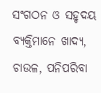ସଂଗଠନ ଓ ସହୃଦୟ ବ୍ୟକ୍ତିମାନେ ଖାଦ୍ୟ, ଚାଉଳ, ପନିପରିବା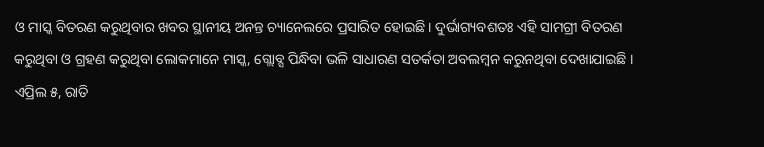ଓ ମାସ୍କ ବିତରଣ କରୁଥିବାର ଖବର ସ୍ଥାନୀୟ ଅନନ୍ତ ଚ୍ୟାନେଲରେ ପ୍ରସାରିତ ହୋଇଛି। ଦୁର୍ଭାଗ୍ୟବଶତଃ ଏହି ସାମଗ୍ରୀ ବିତରଣ କରୁଥିବା ଓ ଗ୍ରହଣ କରୁଥିବା ଲୋକମାନେ ମାସ୍କ, ଗ୍ଲୋବ୍ସ ପିନ୍ଧିବା ଭଳି ସାଧାରଣ ସତର୍କତା ଅବଲମ୍ବନ କରୁନଥିବା ଦେଖାଯାଇଛି ।
ଏପ୍ରିଲ ୫, ରାତି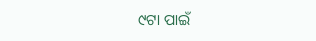୯ଟା ପାଇଁ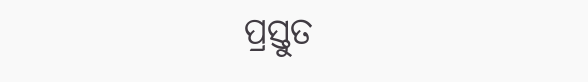ପ୍ରସ୍ତୁତ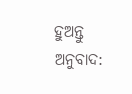ହୁଅନ୍ତୁ
ଅନୁବାଦ: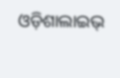ଓଡ଼ିଶାଲାଇଭ୍